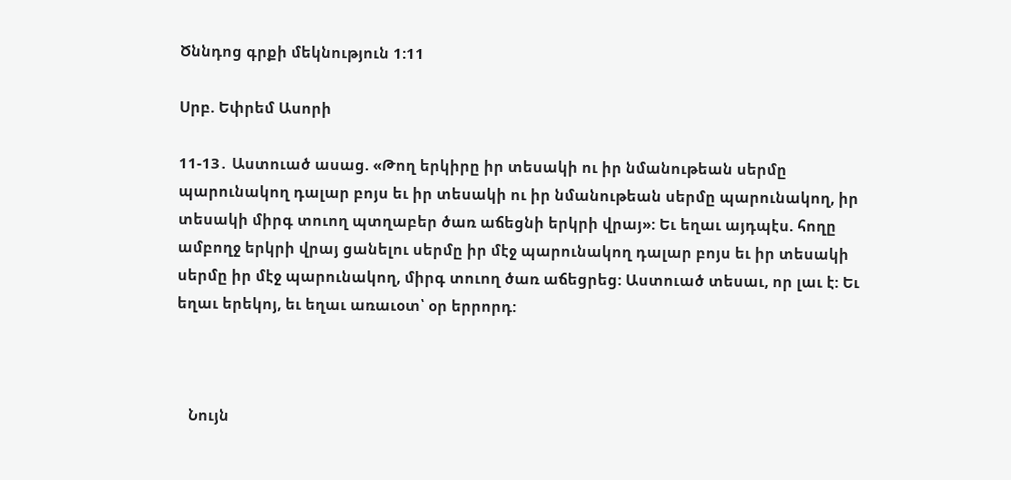Ծննդոց գրքի մեկնություն 1:11

Սրբ. Եփրեմ Ասորի

11-13․ Աստուած ասաց. «Թող երկիրը իր տեսակի ու իր նմանութեան սերմը պարունակող դալար բոյս եւ իր տեսակի ու իր նմանութեան սերմը պարունակող, իր տեսակի միրգ տուող պտղաբեր ծառ աճեցնի երկրի վրայ»: Եւ եղաւ այդպէս. հողը ամբողջ երկրի վրայ ցանելու սերմը իր մէջ պարունակող դալար բոյս եւ իր տեսակի սերմը իր մէջ պարունակող, միրգ տուող ծառ աճեցրեց: Աստուած տեսաւ, որ լաւ է: Եւ եղաւ երեկոյ, եւ եղաւ առաւօտ՝ օր երրորդ:



   Նույն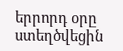երրորդ օրը ստեղծվեցին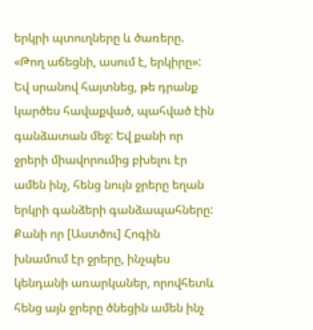երկրի պտուղները և ծառերը. «Թող աճեցնի, ասում է, երկիրը»: Եվ սրանով հայտնեց, թե դրանք կարծես հավաքված, պահված էին գանձատան մեջ: Եվ քանի որ ջրերի միավորումից բխելու էր ամեն ինչ, հենց նույն ջրերը եղան երկրի գանձերի գանձապահները: Քանի որ [Աստծու] Հոգին խնամում էր ջրերը, ինչպես կենդանի առարկաներ, որովհետև հենց այն ջրերը ծնեցին ամեն ինչ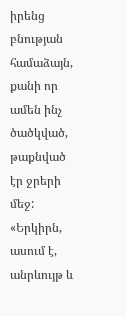իրենց բնության համաձայն, քանի որ ամեն ինչ ծածկված, թաքնված էր ջրերի մեջ: «Երկիրն, ասում է, անրևույթ և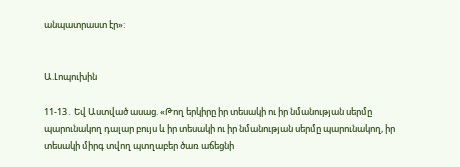անպատրաստ էր»:


Ա.Լոպուխին

11-13․ Եվ Աստված ասաց. «Թող երկիրը իր տեսակի ու իր նմանության սերմը պարունակող դալար բույս և իր տեսակի ու իր նմանության սերմը պարունակող, իր տեսակի միրգ տվող պտղաբեր ծառ աճեցնի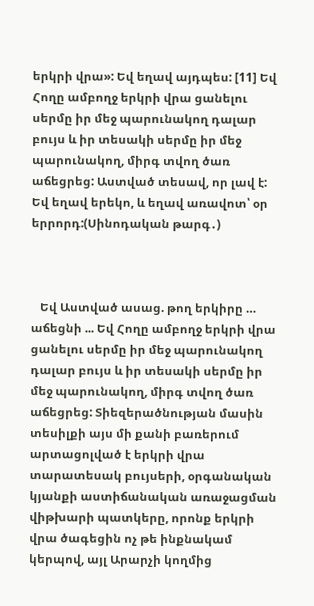երկրի վրա»: Եվ եղավ այդպես: [11] Եվ Հողը ամբողջ երկրի վրա ցանելու սերմը իր մեջ պարունակող դալար բույս և իր տեսակի սերմը իր մեջ պարունակող, միրգ տվող ծառ աճեցրեց: Աստված տեսավ, որ լավ է: Եվ եղավ երեկո, և եղավ առավոտ՝ օր երրորդ:(Սինոդական թարգ․)



   Եվ Աստված ասաց. թող երկիրը … աճեցնի ... Եվ Հողը ամբողջ երկրի վրա ցանելու սերմը իր մեջ պարունակող դալար բույս և իր տեսակի սերմը իր մեջ պարունակող, միրգ տվող ծառ աճեցրեց: Տիեզերածնության մասին տեսիլքի այս մի քանի բառերում արտացոլված է երկրի վրա տարատեսակ բույսերի, օրգանական կյանքի աստիճանական առաջացման վիթխարի պատկերը, որոնք երկրի վրա ծագեցին ոչ թե ինքնակամ կերպով, այլ Արարչի կողմից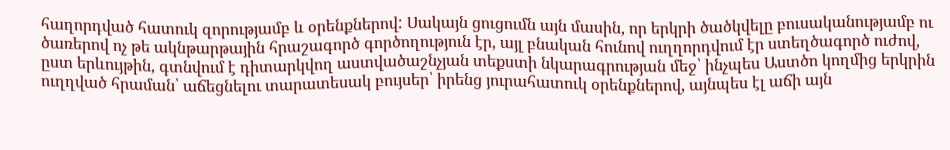հաղորդված հատուկ զորությամբ և օրենքներով: Սակայն ցուցումն այն մասին, որ երկրի ծածկվելը բուսականությամբ ու ծառերով ոչ թե ակնթարթային հրաշագործ գործողություն էր, այլ բնական հունով ուղղորդվում էր ստեղծագործ ուժով, ըստ երևույթին, գտնվում է դիտարկվող աստվածաշնչյան տեքստի նկարագրության մեջ՝ ինչպես Աստծո կողմից երկրին ուղղված հրաման՝ աճեցնելու տարատեսակ բույսեր՝ իրենց յուրահատուկ օրենքներով, այնպես էլ աճի այն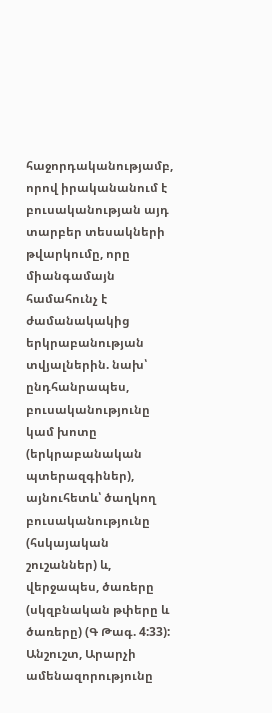հաջորդականությամբ, որով իրականանում է բուսականության այդ տարբեր տեսակների թվարկումը, որը միանգամայն համահունչ է ժամանակակից երկրաբանության տվյալներին. նախ՝ ընդհանրապես, բուսականությունը կամ խոտը (երկրաբանական պտերազգիներ), այնուհետև՝ ծաղկող բուսականությունը (հսկայական շուշաններ) և, վերջապես, ծառերը (սկզբնական թփերը և ծառերը) (Գ Թագ. 4:33): Անշուշտ, Արարչի ամենազորությունը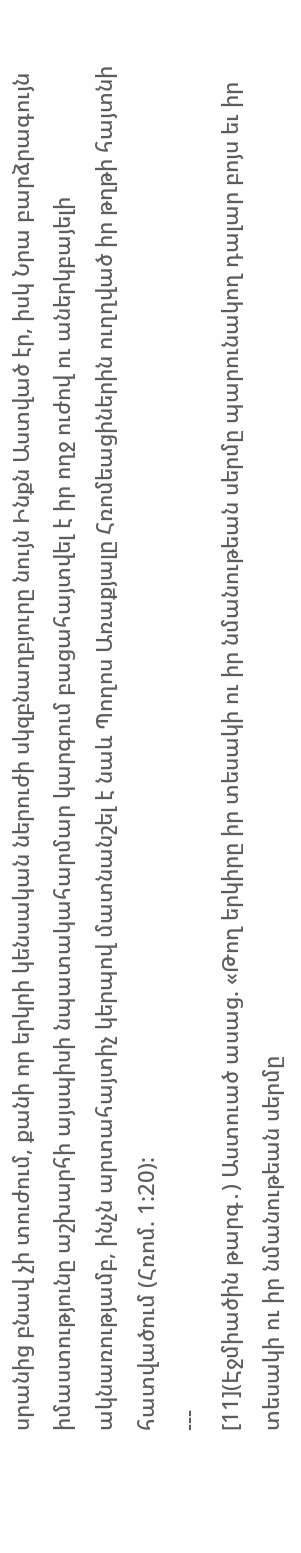սրանից բնավ չի տուժում, քանի որ երկրի կենսական ներուժի սկզբնաղբյուրը նույն Ինքն Աստված էր, իսկ Նրա բարձրագույն իմաստությունը աշխարհի այսպիսի նպատակահարմար կարգում բացահայտվել է իր ողջ ուժով ու աներկբայելի ակնառությամբ, ինչն արտահայտիչ կերպով մատնանշել է նաև Պողոս Առաքյալը Հռոմեացիներին ուղղված իր թղթի հայտնի հատվածում (Հռոմ. 1:20):
---
[11](Էջմիածին թարգ․) Աստուած ասաց. «Թող երկիրը իր տեսակի ու իր նմանութեան սերմը պարունակող դալար բոյս եւ իր տեսակի ու իր նմանութեան սերմը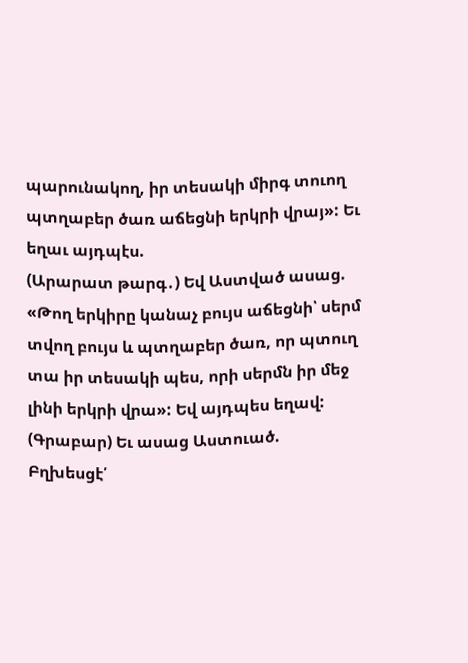պարունակող, իր տեսակի միրգ տուող պտղաբեր ծառ աճեցնի երկրի վրայ»: Եւ եղաւ այդպէս.
(Արարատ թարգ․) Եվ Աստված ասաց. «Թող երկիրը կանաչ բույս աճեցնի՝ սերմ տվող բույս և պտղաբեր ծառ, որ պտուղ տա իր տեսակի պես, որի սերմն իր մեջ լինի երկրի վրա»: Եվ այդպես եղավ:
(Գրաբար) Եւ ասաց Աստուած. Բղխեսցէ՛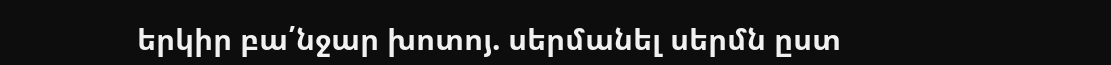երկիր բա՛նջար խոտոյ. սերմանել սերմն ըստ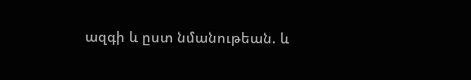ազգի և ըստ նմանութեան. և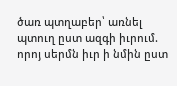ծառ պտղաբեր՝ առնել պտուղ ըստ ազգի իւրում. որոյ սերմն իւր ի նմին ըստ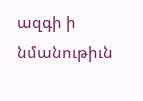ազգի ի նմանութիւն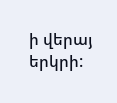ի վերայ երկրի: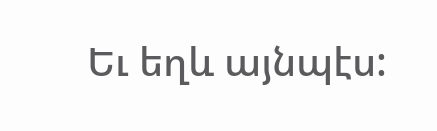Եւ եղև այնպէս: